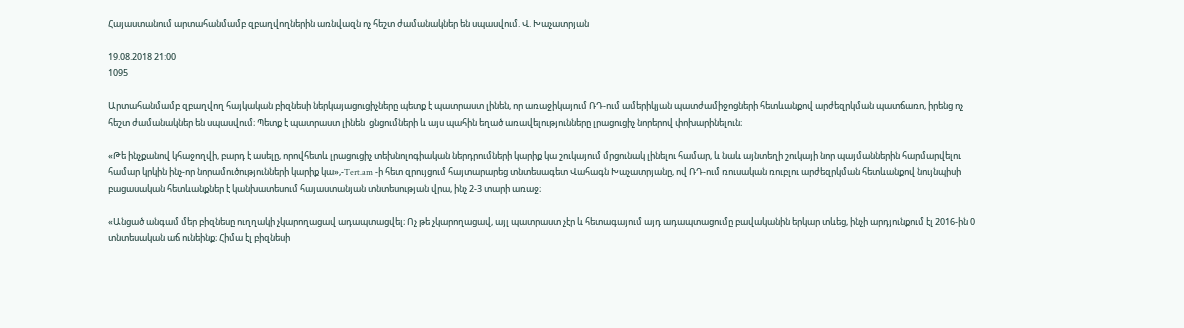Հայաստանում արտահանմամբ զբաղվողներին առնվազն ոչ հեշտ ժամանակներ են սպասվում. Վ. Խաչատրյան

19.08.2018 21:00
1095

Արտահանմամբ զբաղվող հայկական բիզնեսի ներկայացուցիչները պետք է պատրաստ լինեն, որ առաջիկայում ՌԴ-ում ամերիկյան պատժամիջոցների հետևանքով արժեզրկման պատճառո, իրենց ոչ հեշտ ժամանակներ են սպասվում։ Պետք է պատրաստ լինեն  ցնցումների և այս պահին եղած առավելությունները լրացուցիչ նորերով փոխարինելուն։

«Թե ինչքանով կհաջողվի, բարդ է ասելը, որովհետև լրացուցիչ տեխնոլոգիական ներդրումների կարիք կա շուկայում մրցունակ լինելու համար, և նաև այնտեղի շուկայի նոր պայմաններին հարմարվելու համար կրկին ինչ-որ նորամուծությունների կարիք կա»,-Tert.am -ի հետ զրույցում հայտարարեց տնտեսագետ Վահագն Խաչատրյանը, ով ՌԴ-ում ռուսական ռուբլու արժեզրկման հետևանքով նույնպիսի բացասական հետևանքներ է կանխատեսում հայաստանյան տնտեսության վրա, ինչ 2-3 տարի առաջ։

«Անցած անգամ մեր բիզնեսը ուղղակի չկարողացավ ադապտացվել։ Ոչ թե չկարողացավ, այլ պատրաստ չէր և հետագայում այդ ադապտացումը բավականին երկար տևեց, ինչի արդյունքում էլ 2016-ին 0 տնտեսական աճ ունեինք։ Հիմա էլ բիզնեսի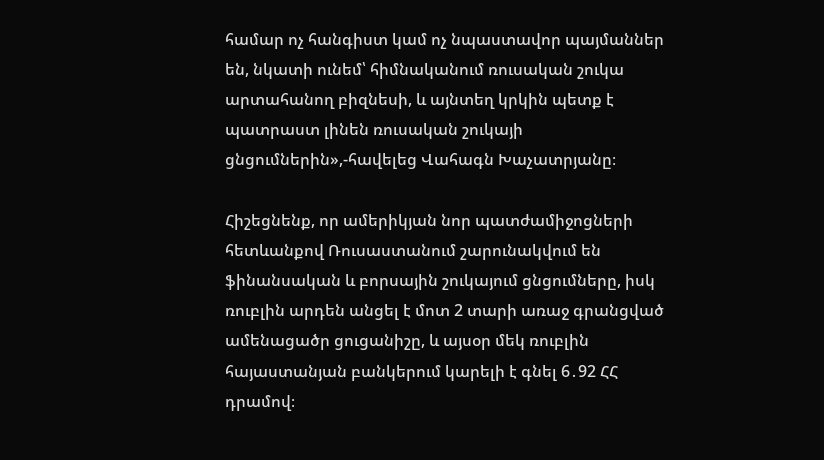համար ոչ հանգիստ կամ ոչ նպաստավոր պայմաններ են, նկատի ունեմ՝ հիմնականում ռուսական շուկա արտահանող բիզնեսի, և այնտեղ կրկին պետք է պատրաստ լինեն ռուսական շուկայի ցնցումներին»,-հավելեց Վահագն Խաչատրյանը։

Հիշեցնենք, որ ամերիկյան նոր պատժամիջոցների հետևանքով Ռուսաստանում շարունակվում են ֆինանսական և բորսային շուկայում ցնցումները, իսկ ռուբլին արդեն անցել է մոտ 2 տարի առաջ գրանցված ամենացածր ցուցանիշը, և այսօր մեկ ռուբլին հայաստանյան բանկերում կարելի է գնել 6․92 ՀՀ դրամով։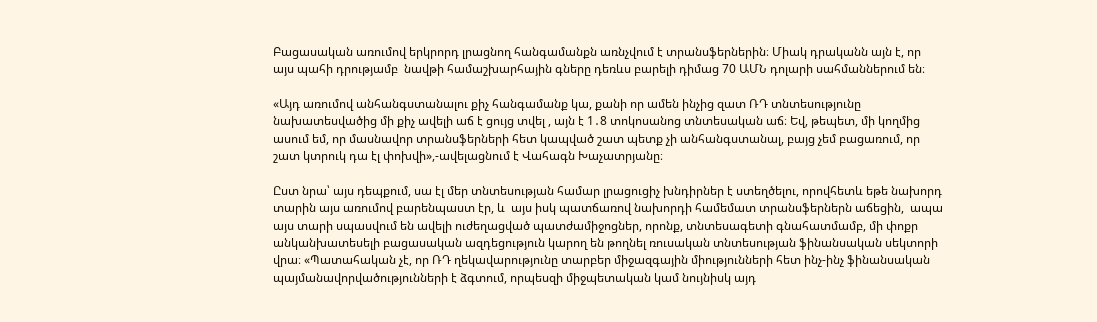Բացասական առումով երկրորդ լրացնող հանգամանքն առնչվում է տրանսֆերներին։ Միակ դրականն այն է, որ այս պահի դրությամբ  նավթի համաշխարհային գները դեռևս բարելի դիմաց 70 ԱՄՆ դոլարի սահմաններում են։

«Այդ առումով անհանգստանալու քիչ հանգամանք կա, քանի որ ամեն ինչից զատ ՌԴ տնտեսությունը նախատեսվածից մի քիչ ավելի աճ է ցույց տվել , այն է 1․8 տոկոսանոց տնտեսական աճ։ Եվ, թեպետ, մի կողմից ասում եմ, որ մասնավոր տրանսֆերների հետ կապված շատ պետք չի անհանգստանալ, բայց չեմ բացառում, որ շատ կտրուկ դա էլ փոխվի»,-ավելացնում է Վահագն Խաչատրյանը։

Ըստ նրա՝ այս դեպքում, սա էլ մեր տնտեսության համար լրացուցիչ խնդիրներ է ստեղծելու, որովհետև եթե նախորդ  տարին այս առումով բարենպաստ էր, և  այս իսկ պատճառով նախորդի համեմատ տրանսֆերներն աճեցին,  ապա այս տարի սպասվում են ավելի ուժեղացված պատժամիջոցներ, որոնք, տնտեսագետի գնահատմամբ, մի փոքր անկանխատեսելի բացասական ազդեցություն կարող են թողնել ռուսական տնտեսության ֆինանսական սեկտորի վրա։ «Պատահական չէ, որ ՌԴ ղեկավարությունը տարբեր միջազգային միությունների հետ ինչ-ինչ ֆինանսական պայմանավորվածությունների է ձգտում, որպեսզի միջպետական կամ նույնիսկ այդ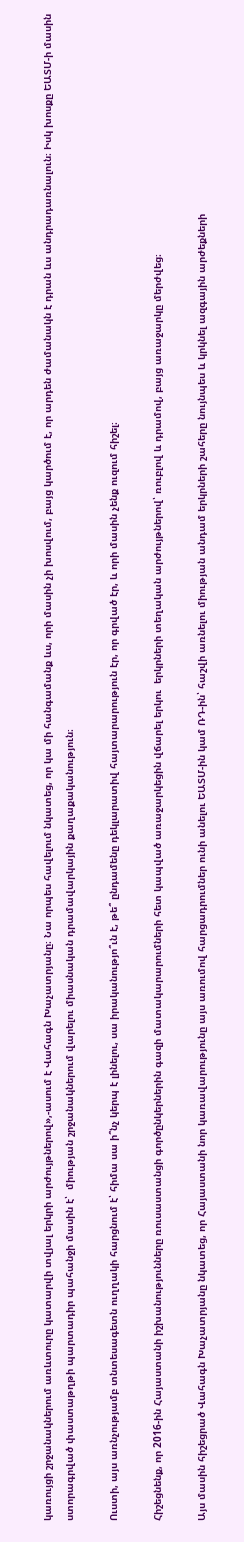կառույցի շրջանակներում առևտուրը կատարվի տվյալ երկրի արժույթներով»,-ասում է Վահագն Խաչատրյանը։ Նա որպես հավելում նկատեց, որ կա մի հանգամանք ևս, որի մասին չի խոսվում, բայց կարծում է, որ արդեն ժամանակն է դրան ևս անդրադառնալուն։ Իսկ խոսքը ԵԱՏՄ-ի մասին ստորագրված փաստաթղթի պարտադիր պահանջի մասին է՝  միության շրջանակներում վարելու միասնական դրամավարկային քաղաքականություն։

Ուստի, այս առնչությամբ տնտեսագետն ուղղակի հարցնում է՝ հիմա սա ի՞նչ կերպ է լինելու, սա իրականությո՞ւն է, թե՞ ընդամենը դեկլարատիվ հայտարարություն էր, որ գրված էր, և որի մասին չենք ուզում հիշել։

Հիշեցնենք, որ 2016-ին Հայաստանի իշխանությունները ռուսաստանցի գործընկերներին գազի մատակարարումների հետ կապված առաջարկեցին վճարել երկու  երկրների տեղական արժույթներով՝ ռուբլով և դրամով, բայց առաջարկը մերժվեց։

Այս մասին հիշեցրած Վահագն Խաչատրյանը նկատեց, որ Հայաստանի նոր կառավարությունը այս առումով հարցադրումներ ունի անելու ԵԱՏՄ-ին կամ ՌԴ-ին՝ հաշվի առնելու միության անդամ երկրների շահերը նույնպես և կրկնել ազգային արժեքների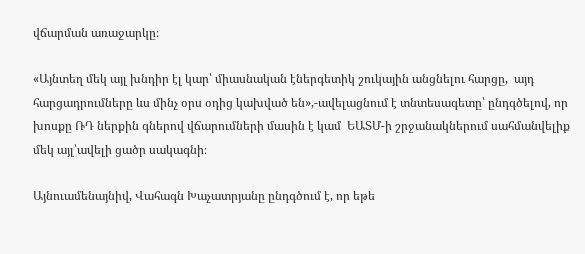վճարման առաջարկը։

«Այնտեղ մեկ այլ խնդիր էլ կար՝ միասնական էներգետիկ շուկային անցնելու հարցը,  այդ հարցադրումները ևս մինչ օրս օդից կախված են»,-ավելացնում է տնտեսագետը՝ ընդգծելով, որ խոսքը ՌԴ ներքին գներով վճարումների մասին է կամ  ԵԱՏՄ-ի շրջանակներում սահմանվելիք մեկ այլ՝ավելի ցածր սակագնի։

Այնուամենայնիվ, Վահագն Խաչատրյանը ընդգծում է, որ եթե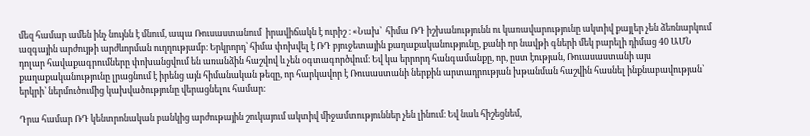մեզ համար ամեն ինչ նույնն է մնում, ապա Ռուսաստանում  իրավիճակն է ուրիշ ։ «Նախ՝  հիմա ՌԴ իշխանությունն ու կառավարությունը ակտիվ քայլեր չեն ձեռնարկում ազգային արժույթի արժևորման ուղղությամբ։ Երկրորդ՝ հիմա փոխվել է ՌԴ բյուջետային քաղաքականությունը, քանի որ նավթի գների մեկ բարելի դիմաց 40 ԱՄՆ դոլար հավաքագրումները փոխանցվում են առանձին հաշվով և չեն օգտագործվում։ Եվ կա երրորդ հանգամանքը, որ, ըստ էության, Ռուասաստանի այս քաղաքականությունը լրացնում է իրենց այն հիմանական թեզը, որ հարկավոր է Ռուսաստանի ներքին արտադրության խթանման հաշվին հասնել ինքնաբավության՝ երկրի՝ ներմուծումից կախվածությունը վերացնելու համար։

Դրա համար ՌԴ կենտրոնական բանկից արժութային շուկայում ակտիվ միջամտություններ չեն լինում։ Եվ նաև հիշեցնեմ,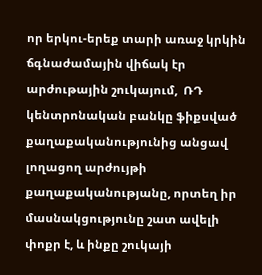որ երկու-երեք տարի առաջ կրկին ճգնաժամային վիճակ էր արժութային շուկայում,  ՌԴ կենտրոնական բանկը ֆիքսված քաղաքականությունից անցավ լողացող արժույթի քաղաքականությանը, որտեղ իր մասնակցությունը շատ ավելի փոքր է, և ինքը շուկայի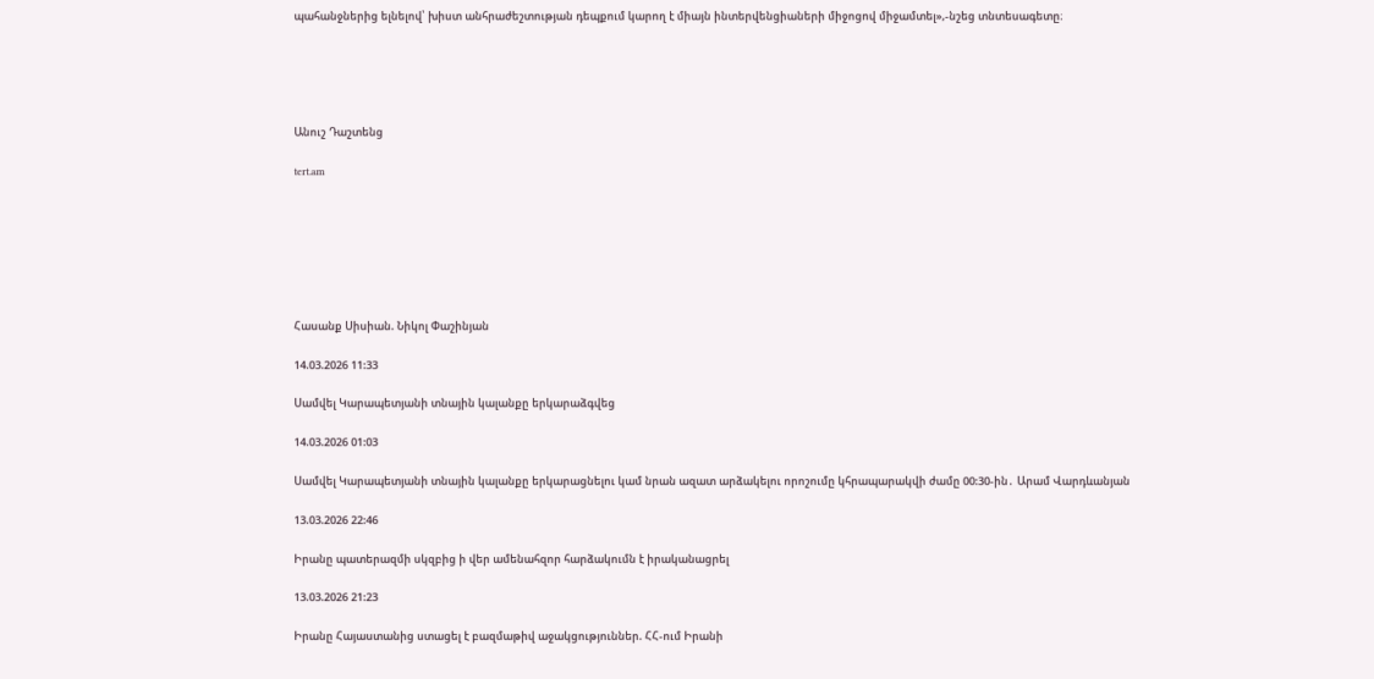պահանջներից ելնելով՝ խիստ անհրաժեշտության դեպքում կարող է միայն ինտերվենցիաների միջոցով միջամտել»,-նշեց տնտեսագետը։





Անուշ Դաշտենց

tert.am







Հասանք Սիսիան. Նիկոլ Փաշինյան

14.03.2026 11:33

Սամվել Կարապետյանի տնային կալանքը երկարաձգվեց

14.03.2026 01:03

Սամվել Կարապետյանի տնային կալանքը երկարացնելու կամ նրան ազատ արձակելու որոշումը կհրապարակվի ժամը 00:30-ին․ Արամ Վարդևանյան

13.03.2026 22:46

Իրանը պատերազմի սկզբից ի վեր ամենահզոր հարձակումն է իրականացրել

13.03.2026 21:23

Իրանը Հայաստանից ստացել է բազմաթիվ աջակցություններ. ՀՀ-ում Իրանի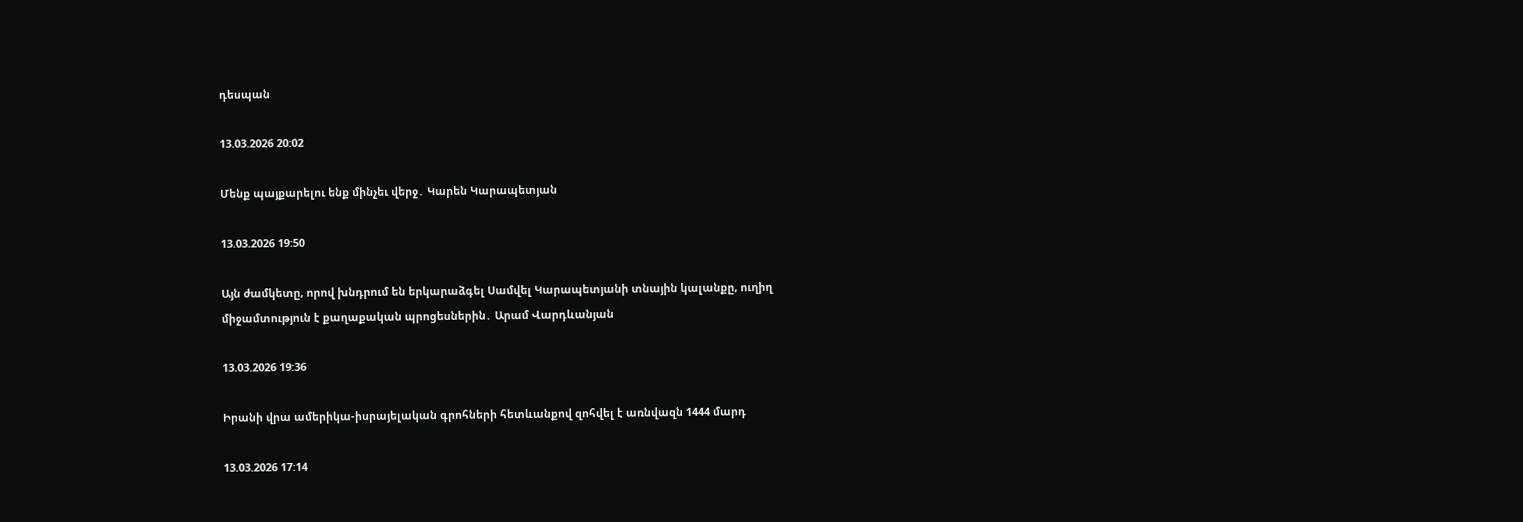դեսպան

13.03.2026 20:02

Մենք պայքարելու ենք մինչեւ վերջ․ Կարեն Կարապետյան

13.03.2026 19:50

Այն ժամկետը, որով խնդրում են երկարաձգել Սամվել Կարապետյանի տնային կալանքը, ուղիղ միջամտություն է քաղաքական պրոցեսներին․ Արամ Վարդևանյան

13.03.2026 19:36

Իրանի վրա ամերիկա-իսրայելական գրոհների հետևանքով զոհվել է առնվազն 1444 մարդ

13.03.2026 17:14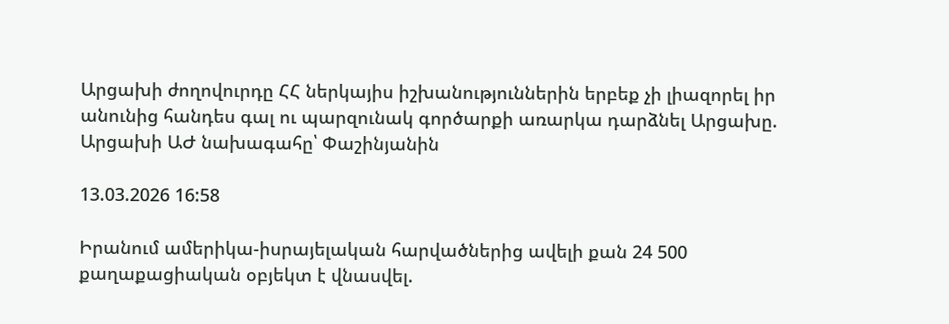Արցախի ժողովուրդը ՀՀ ներկայիս իշխանություններին երբեք չի լիազորել իր անունից հանդես գալ ու պարզունակ գործարքի առարկա դարձնել Արցախը. Արցախի ԱԺ նախագահը՝ Փաշինյանին

13.03.2026 16:58

Իրանում ամերիկա-իսրայելական հարվածներից ավելի քան 24 500 քաղաքացիական օբյեկտ է վնասվել.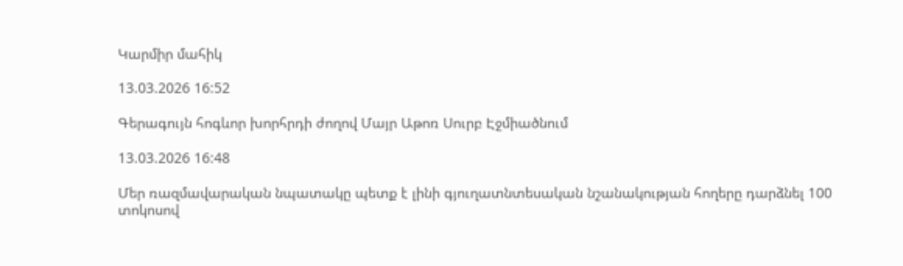Կարմիր մահիկ

13.03.2026 16:52

Գերագույն հոգևոր խորհրդի ժողով Մայր Աթոռ Սուրբ Էջմիածնում

13.03.2026 16:48

Մեր ռազմավարական նպատակը պետք է լինի գյուղատնտեսական նշանակության հողերը դարձնել 100 տոկոսով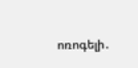ոռոգելի․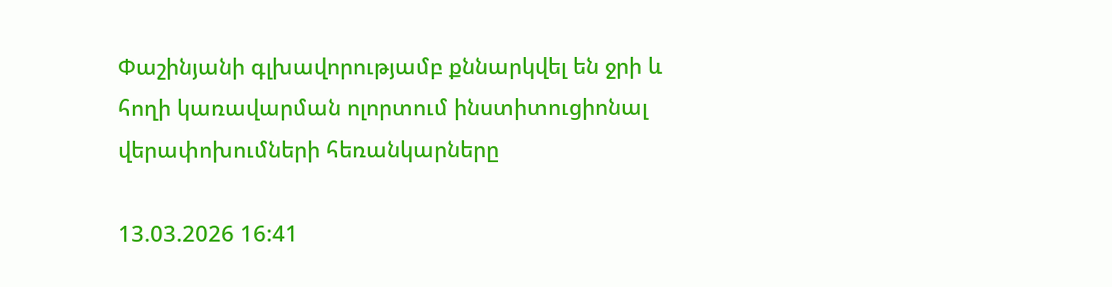Փաշինյանի գլխավորությամբ քննարկվել են ջրի և հողի կառավարման ոլորտում ինստիտուցիոնալ վերափոխումների հեռանկարները

13.03.2026 16:41